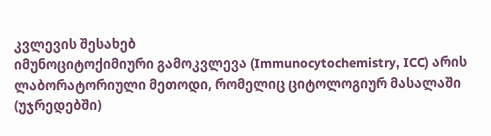კვლევის შესახებ
იმუნოციტოქიმიური გამოკვლევა (Immunocytochemistry, ICC) არის ლაბორატორიული მეთოდი, რომელიც ციტოლოგიურ მასალაში (უჯრედებში)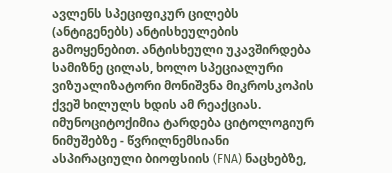ავლენს სპეციფიკურ ცილებს (ანტიგენებს) ანტისხეულების გამოყენებით. ანტისხეული უკავშირდება სამიზნე ცილას, ხოლო სპეციალური ვიზუალიზატორი მონიშვნა მიკროსკოპის ქვეშ ხილულს ხდის ამ რეაქციას.
იმუნოციტოქიმია ტარდება ციტოლოგიურ ნიმუშებზე - წვრილნემსიანი ასპირაციული ბიოფსიის (FNA) ნაცხებზე,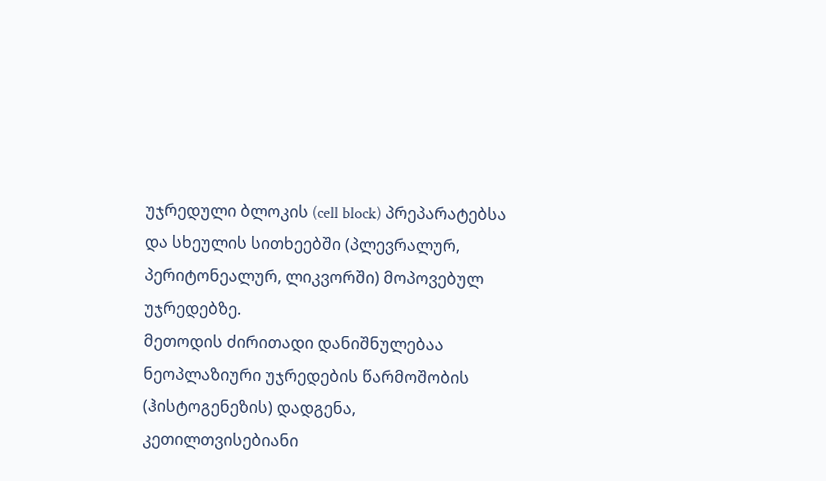უჯრედული ბლოკის (cell block) პრეპარატებსა და სხეულის სითხეებში (პლევრალურ, პერიტონეალურ, ლიკვორში) მოპოვებულ უჯრედებზე.
მეთოდის ძირითადი დანიშნულებაა ნეოპლაზიური უჯრედების წარმოშობის (ჰისტოგენეზის) დადგენა, კეთილთვისებიანი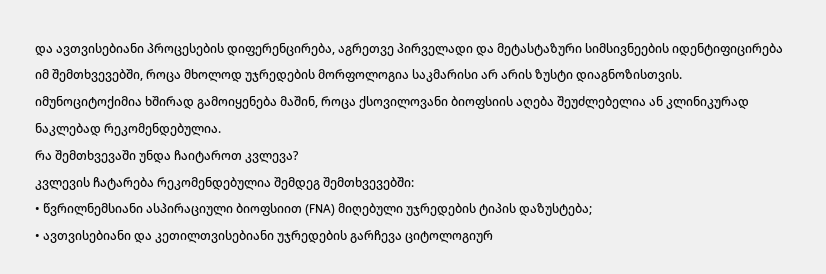და ავთვისებიანი პროცესების დიფერენცირება, აგრეთვე პირველადი და მეტასტაზური სიმსივნეების იდენტიფიცირება იმ შემთხვევებში, როცა მხოლოდ უჯრედების მორფოლოგია საკმარისი არ არის ზუსტი დიაგნოზისთვის. იმუნოციტოქიმია ხშირად გამოიყენება მაშინ, როცა ქსოვილოვანი ბიოფსიის აღება შეუძლებელია ან კლინიკურად ნაკლებად რეკომენდებულია.
რა შემთხვევაში უნდა ჩაიტაროთ კვლევა?
კვლევის ჩატარება რეკომენდებულია შემდეგ შემთხვევებში:
• წვრილნემსიანი ასპირაციული ბიოფსიით (FNA) მიღებული უჯრედების ტიპის დაზუსტება;
• ავთვისებიანი და კეთილთვისებიანი უჯრედების გარჩევა ციტოლოგიურ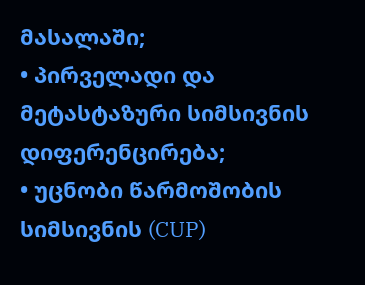მასალაში;
• პირველადი და მეტასტაზური სიმსივნის დიფერენცირება;
• უცნობი წარმოშობის სიმსივნის (CUP)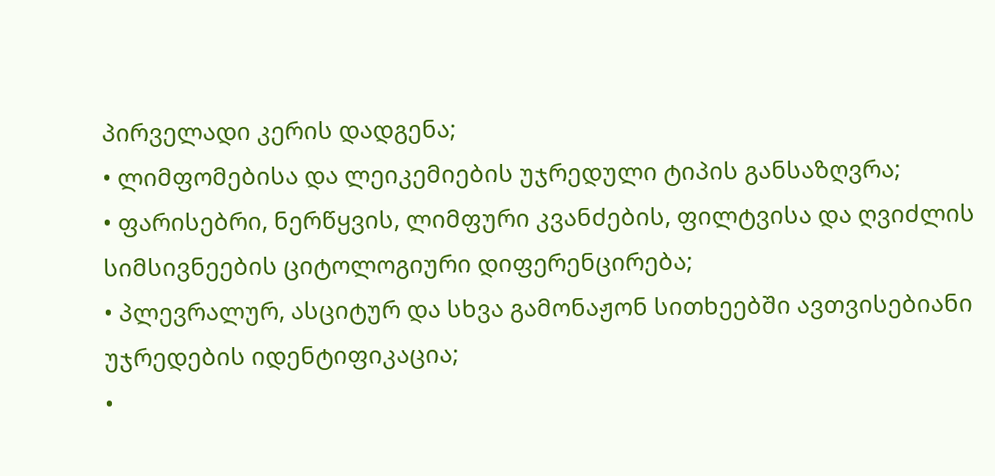პირველადი კერის დადგენა;
• ლიმფომებისა და ლეიკემიების უჯრედული ტიპის განსაზღვრა;
• ფარისებრი, ნერწყვის, ლიმფური კვანძების, ფილტვისა და ღვიძლის სიმსივნეების ციტოლოგიური დიფერენცირება;
• პლევრალურ, ასციტურ და სხვა გამონაჟონ სითხეებში ავთვისებიანი უჯრედების იდენტიფიკაცია;
•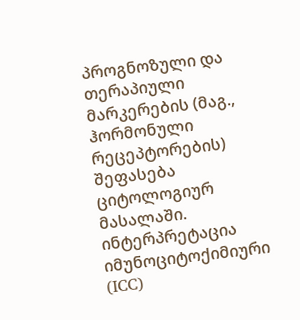პროგნოზული და თერაპიული მარკერების (მაგ., ჰორმონული რეცეპტორების) შეფასება ციტოლოგიურ მასალაში.
ინტერპრეტაცია
იმუნოციტოქიმიური (ICC)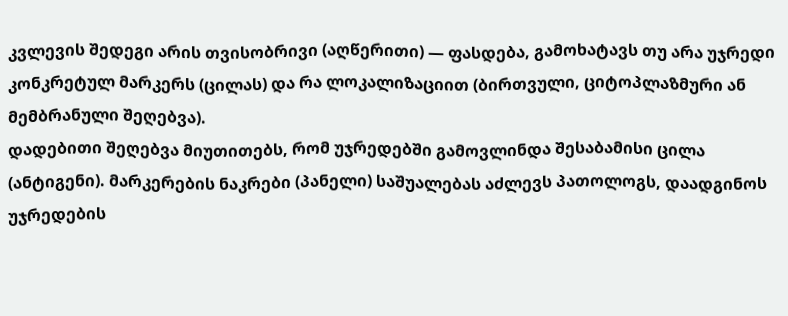კვლევის შედეგი არის თვისობრივი (აღწერითი) — ფასდება, გამოხატავს თუ არა უჯრედი კონკრეტულ მარკერს (ცილას) და რა ლოკალიზაციით (ბირთვული, ციტოპლაზმური ან მემბრანული შეღებვა).
დადებითი შეღებვა მიუთითებს, რომ უჯრედებში გამოვლინდა შესაბამისი ცილა (ანტიგენი). მარკერების ნაკრები (პანელი) საშუალებას აძლევს პათოლოგს, დაადგინოს უჯრედების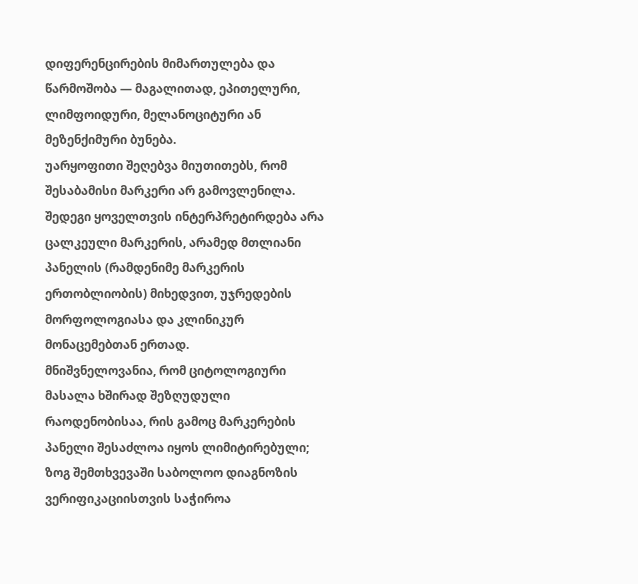დიფერენცირების მიმართულება და წარმოშობა — მაგალითად, ეპითელური, ლიმფოიდური, მელანოციტური ან მეზენქიმური ბუნება.
უარყოფითი შეღებვა მიუთითებს, რომ შესაბამისი მარკერი არ გამოვლენილა. შედეგი ყოველთვის ინტერპრეტირდება არა ცალკეული მარკერის, არამედ მთლიანი პანელის (რამდენიმე მარკერის ერთობლიობის) მიხედვით, უჯრედების მორფოლოგიასა და კლინიკურ მონაცემებთან ერთად.
მნიშვნელოვანია, რომ ციტოლოგიური მასალა ხშირად შეზღუდული რაოდენობისაა, რის გამოც მარკერების პანელი შესაძლოა იყოს ლიმიტირებული; ზოგ შემთხვევაში საბოლოო დიაგნოზის ვერიფიკაციისთვის საჭიროა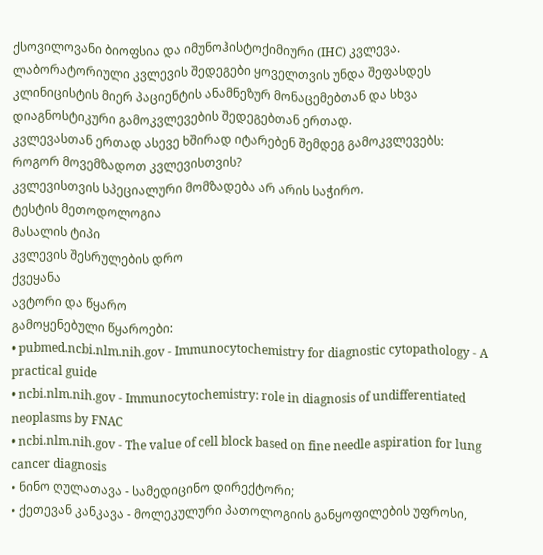ქსოვილოვანი ბიოფსია და იმუნოჰისტოქიმიური (IHC) კვლევა.
ლაბორატორიული კვლევის შედეგები ყოველთვის უნდა შეფასდეს კლინიცისტის მიერ პაციენტის ანამნეზურ მონაცემებთან და სხვა დიაგნოსტიკური გამოკვლევების შედეგებთან ერთად.
კვლევასთან ერთად ასევე ხშირად იტარებენ შემდეგ გამოკვლევებს:
როგორ მოვემზადოთ კვლევისთვის?
კვლევისთვის სპეციალური მომზადება არ არის საჭირო.
ტესტის მეთოდოლოგია
მასალის ტიპი
კვლევის შესრულების დრო
ქვეყანა
ავტორი და წყარო
გამოყენებული წყაროები:
• pubmed.ncbi.nlm.nih.gov - Immunocytochemistry for diagnostic cytopathology - A practical guide
• ncbi.nlm.nih.gov - Immunocytochemistry: role in diagnosis of undifferentiated neoplasms by FNAC
• ncbi.nlm.nih.gov - The value of cell block based on fine needle aspiration for lung cancer diagnosis
• ნინო ღულათავა - სამედიცინო დირექტორი;
• ქეთევან კანკავა - მოლეკულური პათოლოგიის განყოფილების უფროსი,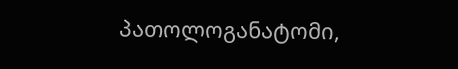პათოლოგანატომი,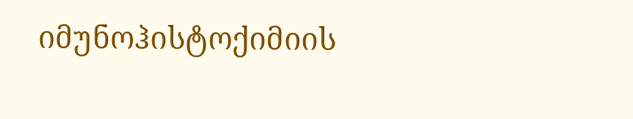იმუნოჰისტოქიმიის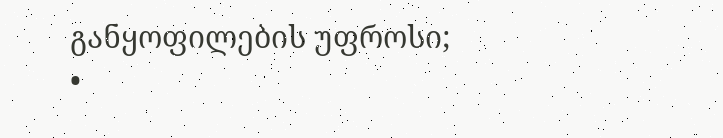განყოფილების უფროსი;
•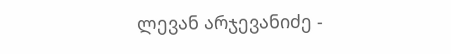ლევან არჯევანიძე -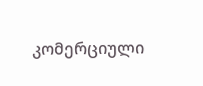კომერციული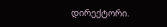დირექტორი.